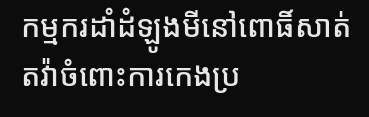កម្មករដាំដំឡូងមីនៅពោធិ៍សាត់តវ៉ាចំពោះការកេងប្រ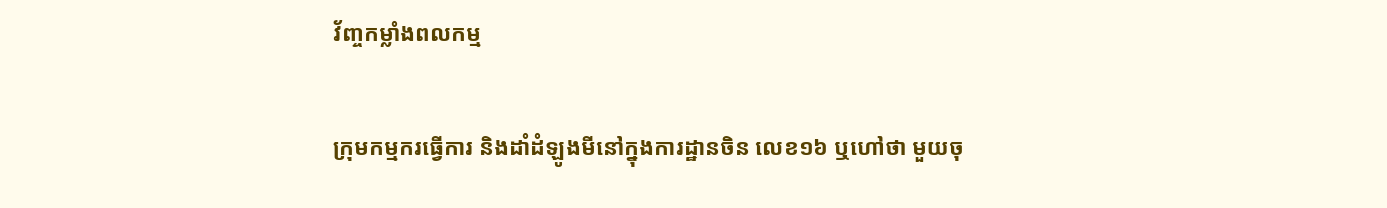វ័ញ្ចកម្លាំងពលកម្ម

ក្រុមកម្មករធ្វើការ និងដាំដំឡូងមីនៅក្នុងការដ្ឋានចិន លេខ១៦ ឬហៅថា មួយចុ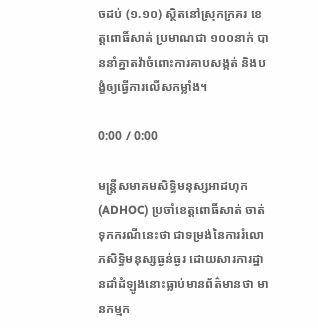ចដប់ (១.១០) ស្ថិតនៅស្រុកក្រគរ ខេត្តពោធិ៍សាត់ ប្រមាណជា ១០០នាក់ បាននាំគ្នាតវ៉ាចំពោះការគាបសង្កត់ និងបង្ខំឲ្យធ្វើការលើសកម្លាំង។

0:00 / 0:00

មន្ត្រីសមាគមសិទ្ធិមនុស្សអាដហុក (ADHOC) ប្រចាំខេត្តពោធិ៍សាត់ ចាត់ទុកករណីនេះថា ជាទម្រង់នៃការរំលោភសិទ្ធិមនុស្សធ្ងន់ធ្ងរ ដោយសារការដ្ឋានដាំដំឡូងនោះធ្លាប់មានព័ត៌មានថា មានកម្មក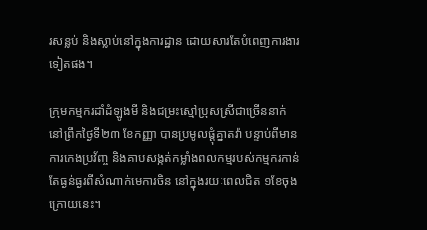រសន្លប់ និងស្លាប់នៅក្នុងការដ្ឋាន ដោយសារតែបំពេញការងារទៀតផង។

ក្រុមកម្មករដាំដំឡូងមី និងជម្រះស្មៅប្រុសស្រីជាច្រើននាក់ នៅព្រឹកថ្ងៃទី២៣ ខែកញ្ញា បានប្រមូលផ្ដុំគ្នាតវ៉ា បន្ទាប់ពីមានការកេងប្រវ័ញ្ច និងគាបសង្កត់កម្លាំងពលកម្មរបស់កម្មករកាន់តែធ្ងន់ធ្ងរពីសំណាក់មេការចិន នៅក្នុងរយៈពេលជិត ១ខែចុងក្រោយនេះ។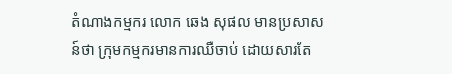តំណាងកម្មករ លោក ឆេង សុផល មានប្រសាសន៍ថា ក្រុមកម្មករមានការឈឺចាប់ ដោយសារតែ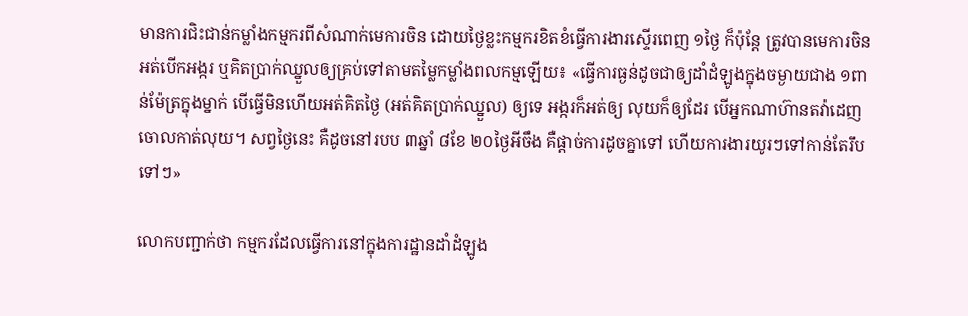មានការជិះជាន់កម្លាំងកម្មករពីសំណាក់មេការចិន ដោយថ្ងៃខ្លះកម្មករខិតខំធ្វើការងារស្ទើរពេញ ១ថ្ងៃ ក៏ប៉ុន្តែ ត្រូវបានមេការចិន អត់បើកអង្ករ ឬគិតប្រាក់ឈ្នួលឲ្យគ្រប់ទៅតាមតម្លៃកម្លាំងពលកម្មឡើយ៖ «ធ្វើការធ្ងន់ដូចជាឲ្យដាំដំឡូងក្នុងចម្ងាយជាង ១ពាន់ម៉ែត្រក្នុងម្នាក់ បើធ្វើមិនហើយអត់គិតថ្ងៃ (អត់គិតប្រាក់ឈ្នួល) ឲ្យទេ អង្ករក៏អត់ឲ្យ លុយក៏ឲ្យដែរ បើអ្នកណាហ៊ានតវ៉ាដេញចោលកាត់លុយ។ សព្វថ្ងៃនេះ គឺដូចនៅរបប ៣ឆ្នាំ ៨ខែ ២០ថ្ងៃអីចឹង គឺផ្ដាច់ការដូចគ្នាទៅ ហើយការងារយូរៗទៅកាន់តែរឹបទៅៗ»

លោកបញ្ជាក់ថា កម្មករដែលធ្វើការនៅក្នុងការដ្ឋានដាំដំឡូង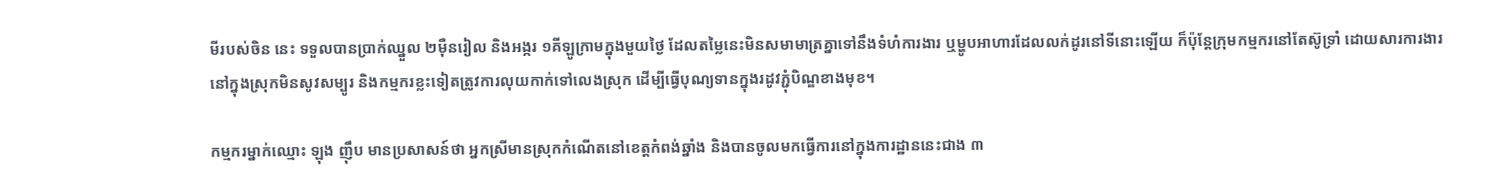មីរបស់ចិន នេះ ទទួលបានប្រាក់ឈ្នួល ២ម៉ឺនរៀល និងអង្ករ ១គីឡូក្រាមក្នុងមួយថ្ងៃ ដែលតម្លៃនេះមិនសមាមាត្រគ្នាទៅនឹងទំហំការងារ ឬម្ហូបអាហារដែលលក់ដូរនៅទីនោះឡើយ ក៏ប៉ុន្តែក្រុមកម្មករនៅតែស៊ូទ្រាំ ដោយសារការងារនៅក្នុងស្រុកមិនសូវសម្បូរ និងកម្មករខ្លះទៀតត្រូវការលុយកាក់ទៅលេងស្រុក ដើម្បីធ្វើបុណ្យទានក្នុងរដូវភ្ជុំបិណ្ឌខាងមុខ។

កម្មករម្នាក់ឈ្មោះ ឡុង ញ៉ឹប មានប្រសាសន៍ថា អ្នកស្រីមានស្រុកកំណើតនៅខេត្តកំពង់ឆ្នាំង និងបានចូលមកធ្វើការនៅក្នុងការដ្ឋាននេះជាង ៣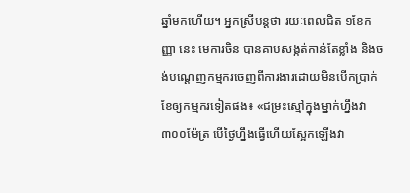ឆ្នាំមកហើយ។ អ្នកស្រីបន្តថា រយៈពេលជិត ១ខែកញ្ញា នេះ មេការចិន បានគាបសង្កត់កាន់តែខ្លាំង និងចង់បណ្ដេញកម្មករចេញពីការងារដោយមិនបើកប្រាក់ខែឲ្យកម្មករទៀតផង៖ «ជម្រះស្មៅក្នុងម្នាក់ហ្នឹងវា ៣០០ម៉ែត្រ បើថ្ងៃហ្នឹងធ្វើហើយស្អែកឡើងវា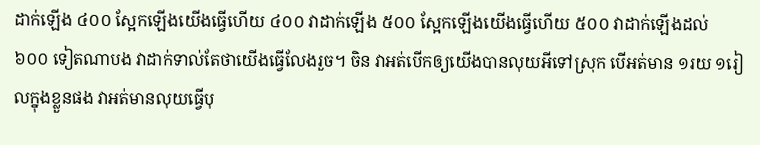ដាក់ឡើង ៤០០ ស្អែកឡើងយើងធ្វើហើយ ៤០០ វាដាក់ឡើង ៥០០ ស្អែកឡើងយើងធ្វើហើយ ៥០០ វាដាក់ឡើងដល់ ៦០០ ទៀតណាបង វាដាក់ទាល់តែថាយើងធ្វើលែងរួច។ ចិន វាអត់បើកឲ្យយើងបានលុយអីទៅស្រុក បើអត់មាន ១រយ ១រៀលក្នុងខ្លួនផង វាអត់មានលុយធ្វើបុ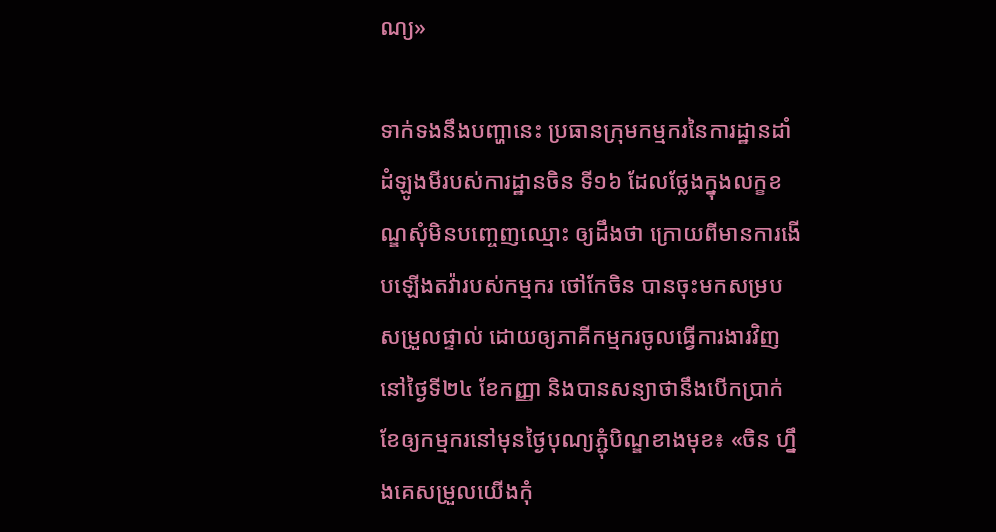ណ្យ»

ទាក់ទងនឹងបញ្ហានេះ ប្រធានក្រុមកម្មករនៃការដ្ឋានដាំដំឡូងមីរបស់ការដ្ឋានចិន ទី១៦ ដែលថ្លែងក្នុងលក្ខខណ្ឌសុំមិនបញ្ចេញឈ្មោះ ឲ្យដឹងថា ក្រោយពីមានការងើបឡើងតវ៉ារបស់កម្មករ ថៅកែចិន បានចុះមកសម្របសម្រួលផ្ទាល់ ដោយឲ្យភាគីកម្មករចូលធ្វើការងារវិញនៅថ្ងៃទី២៤ ខែកញ្ញា និងបានសន្យាថានឹងបើកប្រាក់ខែឲ្យកម្មករនៅមុនថ្ងៃបុណ្យភ្ជុំបិណ្ឌខាងមុខ៖ «ចិន ហ្នឹងគេសម្រួលយើងកុំ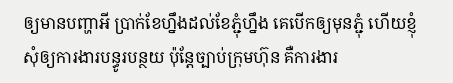ឲ្យមានបញ្ហាអី ប្រាក់ខែហ្នឹងដល់ខែភ្ជុំហ្នឹង គេបើកឲ្យមុនភ្ជុំ ហើយខ្ញុំសុំឲ្យការងារបន្ធូរបន្ថយ ប៉ុន្តែច្បាប់ក្រុមហ៊ុន គឺការងារ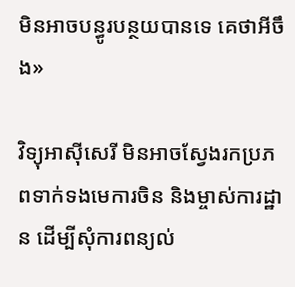មិនអាចបន្ធូរបន្ថយបានទេ គេថាអីចឹង»

វិទ្យុអាស៊ីសេរី មិនអាចស្វែងរកប្រភពទាក់ទងមេការចិន និងម្ចាស់ការដ្ឋាន ដើម្បីសុំការពន្យល់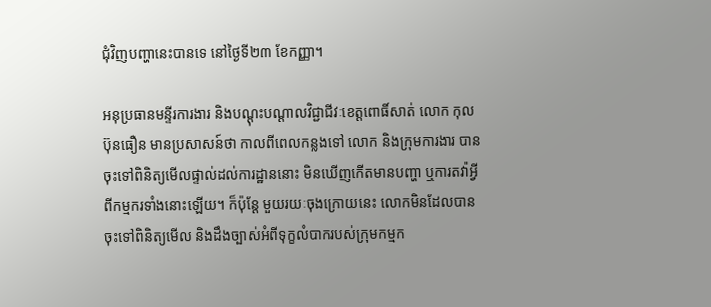ជុំវិញបញ្ហានេះបានទេ នៅថ្ងៃទី២៣ ខែកញ្ញា។

អនុប្រធានមន្ទីរការងារ និងបណ្ដុះបណ្ដាលវិជ្ជាជីវៈខេត្តពោធិ៍សាត់ លោក កុល ប៊ុនធឿន មានប្រសាសន៍ថា កាលពីពេលកន្លងទៅ លោក និងក្រុមការងារ បានចុះទៅពិនិត្យមើលផ្ទាល់ដល់ការដ្ឋាននោះ មិនឃើញកើតមានបញ្ហា ឬការតវ៉ាអ្វីពីកម្មករទាំងនោះឡើយ។ ក៏ប៉ុន្តែ មួយរយៈចុងក្រោយនេះ លោកមិនដែលបានចុះទៅពិនិត្យមើល និងដឹងច្បាស់អំពីទុក្ខលំបាករបស់ក្រុមកម្មក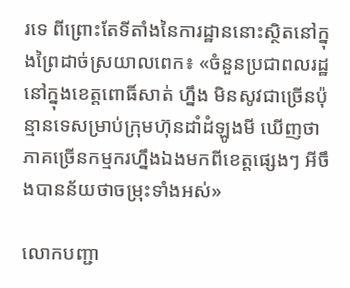រទេ ពីព្រោះតែទីតាំងនៃការដ្ឋាននោះស្ថិតនៅក្នុងព្រៃដាច់ស្រយាលពេក៖ «ចំនួនប្រជាពលរដ្ឋនៅក្នុងខេត្តពោធិ៍សាត់ ហ្នឹង មិនសូវជាច្រើនប៉ុន្មានទេសម្រាប់ក្រុមហ៊ុនដាំដំឡូងមី ឃើញថាភាគច្រើនកម្មករហ្នឹងឯងមកពីខេត្តផ្សេងៗ អីចឹងបានន័យថាចម្រុះទាំងអស់»

លោកបញ្ជា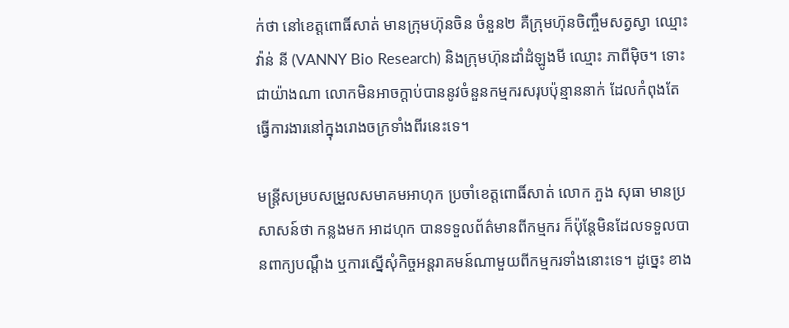ក់ថា នៅខេត្តពោធិ៍សាត់ មានក្រុមហ៊ុនចិន ចំនួន២ គឺក្រុមហ៊ុនចិញ្ចឹមសត្វស្វា ឈ្មោះ វ៉ាន់ នី (VANNY Bio Research) និងក្រុមហ៊ុនដាំដំឡូងមី ឈ្មោះ ភាពីម៉ិច។ ទោះជាយ៉ាងណា លោកមិនអាចក្ដាប់បាននូវចំនួនកម្មករសរុបប៉ុន្មាននាក់ ដែលកំពុងតែធ្វើការងារនៅក្នុងរោងចក្រទាំងពីរនេះទេ។

មន្ត្រីសម្របសម្រួលសមាគមអាហុក ប្រចាំខេត្តពោធិ៍សាត់ លោក ភួង សុធា មានប្រសាសន៍ថា កន្លងមក អាដហុក បានទទួលព័ត៌មានពីកម្មករ ក៏ប៉ុន្តែមិនដែលទទួលបានពាក្យបណ្ដឹង ឬការស្នើសុំកិច្ចអន្តរាគមន៍ណាមួយពីកម្មករទាំងនោះទេ។ ដូច្នេះ ខាង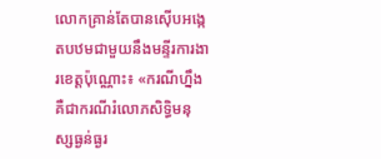លោកគ្រាន់តែបានស៊ើបអង្កេតបឋមជាមួយនឹងមន្ទីរការងារខេត្តប៉ុណ្ណោះ៖ «ករណីហ្នឹង គឺជាករណីរំលោភសិទ្ធិមនុស្សធ្ងន់ធ្ងរ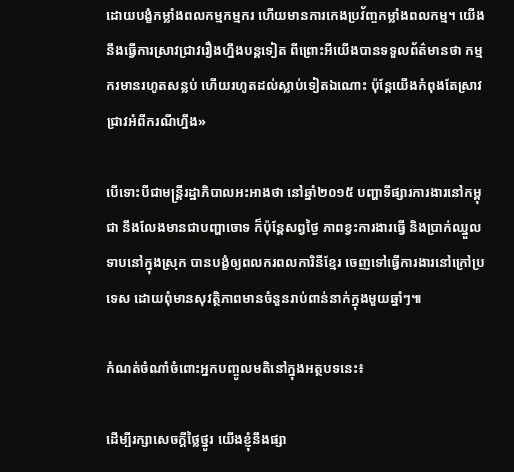ដោយបង្ខំកម្លាំងពលកម្មកម្មករ ហើយមានការកេងប្រវ័ញ្ចកម្លាំងពលកម្ម។ យើងនឹងធ្វើការស្រាវជ្រាវរឿងហ្នឹងបន្តទៀត ពីព្រោះអីយើងបានទទួលព័ត៌មានថា កម្មករមានរហូតសន្លប់ ហើយរហូតដល់ស្លាប់ទៀតឯណោះ ប៉ុន្តែយើងកំពុងតែស្រាវជ្រាវអំពីករណីហ្នឹង»

បើទោះបីជាមន្ត្រីរដ្ឋាភិបាលអះអាងថា នៅឆ្នាំ២០១៥ បញ្ហាទីផ្សារការងារនៅកម្ពុជា នឹងលែងមានជាបញ្ហាចោទ ក៏ប៉ុន្តែសព្វថ្ងៃ ភាពខ្វះការងារធ្វើ និងប្រាក់ឈ្នួលទាបនៅក្នុងស្រុក បានបង្ខំឲ្យពលករពលការិនីខ្មែរ ចេញទៅធ្វើការងារនៅក្រៅប្រទេស ដោយពុំមានសុវត្ថិភាពមានចំនួនរាប់ពាន់នាក់ក្នុងមួយឆ្នាំៗ៕

កំណត់ចំណាំចំពោះអ្នកបញ្ចូលមតិនៅក្នុងអត្ថបទនេះ៖

ដើម្បីរក្សាសេចក្ដីថ្លៃថ្នូរ យើងខ្ញុំនឹងផ្សា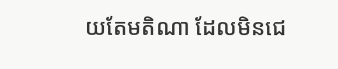យតែមតិណា ដែលមិនជេ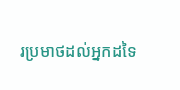រប្រមាថដល់អ្នកដទៃ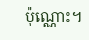ប៉ុណ្ណោះ។